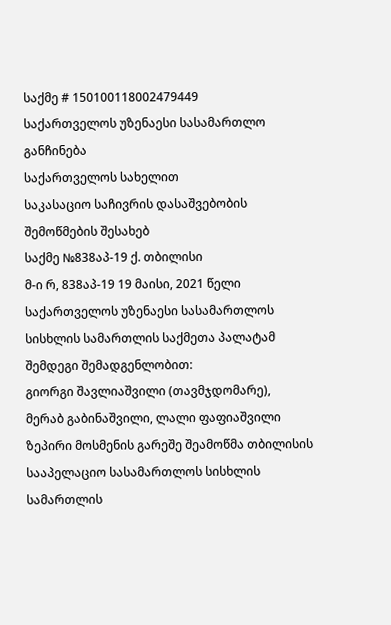საქმე # 150100118002479449
საქართველოს უზენაესი სასამართლო
განჩინება
საქართველოს სახელით
საკასაციო საჩივრის დასაშვებობის
შემოწმების შესახებ
საქმე №838აპ-19 ქ. თბილისი
მ-ი რ, 838აპ-19 19 მაისი, 2021 წელი
საქართველოს უზენაესი სასამართლოს სისხლის სამართლის საქმეთა პალატამ შემდეგი შემადგენლობით:
გიორგი შავლიაშვილი (თავმჯდომარე),
მერაბ გაბინაშვილი, ლალი ფაფიაშვილი
ზეპირი მოსმენის გარეშე შეამოწმა თბილისის სააპელაციო სასამართლოს სისხლის სამართლის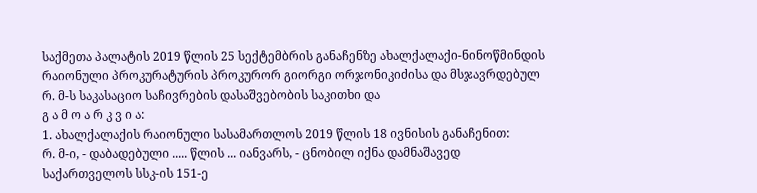საქმეთა პალატის 2019 წლის 25 სექტემბრის განაჩენზე ახალქალაქი-ნინოწმინდის რაიონული პროკურატურის პროკურორ გიორგი ორჯონიკიძისა და მსჯავრდებულ რ. მ-ს საკასაციო საჩივრების დასაშვებობის საკითხი და
გ ა მ ო ა რ კ ვ ი ა:
1. ახალქალაქის რაიონული სასამართლოს 2019 წლის 18 ივნისის განაჩენით:
რ. მ-ი, - დაბადებული ..... წლის ... იანვარს, - ცნობილ იქნა დამნაშავედ საქართველოს სსკ-ის 151-ე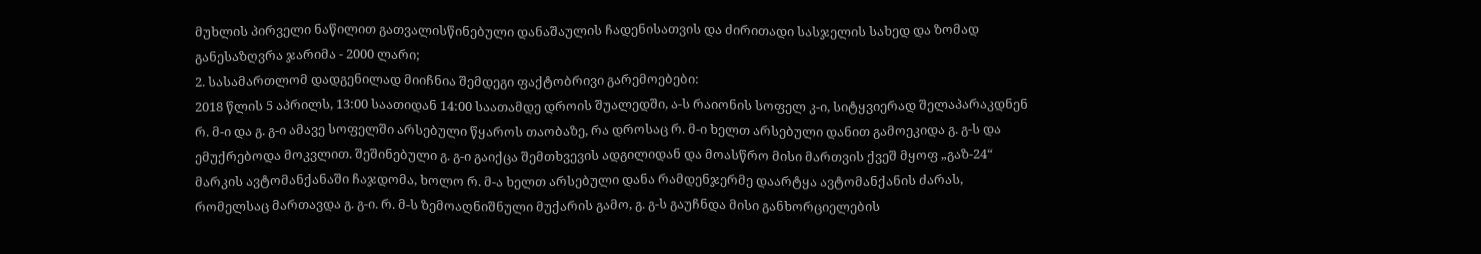მუხლის პირველი ნაწილით გათვალისწინებული დანაშაულის ჩადენისათვის და ძირითადი სასჯელის სახედ და ზომად განესაზღვრა ჯარიმა - 2000 ლარი;
2. სასამართლომ დადგენილად მიიჩნია შემდეგი ფაქტობრივი გარემოებები:
2018 წლის 5 აპრილს, 13:00 საათიდან 14:00 საათამდე დროის შუალედში, ა-ს რაიონის სოფელ კ-ი, სიტყვიერად შელაპარაკდნენ რ. მ-ი და გ. გ-ი ამავე სოფელში არსებული წყაროს თაობაზე, რა დროსაც რ. მ-ი ხელთ არსებული დანით გამოეკიდა გ. გ-ს და ემუქრებოდა მოკვლით. შეშინებული გ. გ-ი გაიქცა შემთხვევის ადგილიდან და მოასწრო მისი მართვის ქვეშ მყოფ „გაზ-24“ მარკის ავტომანქანაში ჩაჯდომა, ხოლო რ. მ-ა ხელთ არსებული დანა რამდენჯერმე დაარტყა ავტომანქანის ძარას, რომელსაც მართავდა გ. გ-ი. რ. მ-ს ზემოაღნიშნული მუქარის გამო, გ. გ-ს გაუჩნდა მისი განხორციელების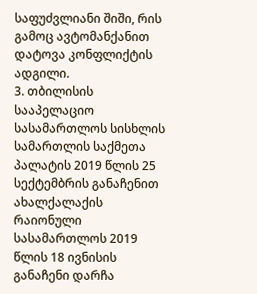საფუძვლიანი შიში, რის გამოც ავტომანქანით დატოვა კონფლიქტის ადგილი.
3. თბილისის სააპელაციო სასამართლოს სისხლის სამართლის საქმეთა პალატის 2019 წლის 25 სექტემბრის განაჩენით ახალქალაქის რაიონული სასამართლოს 2019 წლის 18 ივნისის განაჩენი დარჩა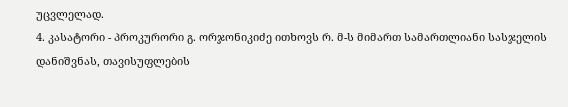უცვლელად.
4. კასატორი - პროკურორი გ. ორჯონიკიძე ითხოვს რ. მ-ს მიმართ სამართლიანი სასჯელის დანიშვნას, თავისუფლების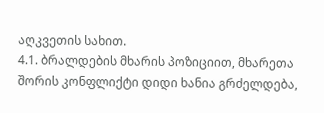აღკვეთის სახით.
4.1. ბრალდების მხარის პოზიციით, მხარეთა შორის კონფლიქტი დიდი ხანია გრძელდება,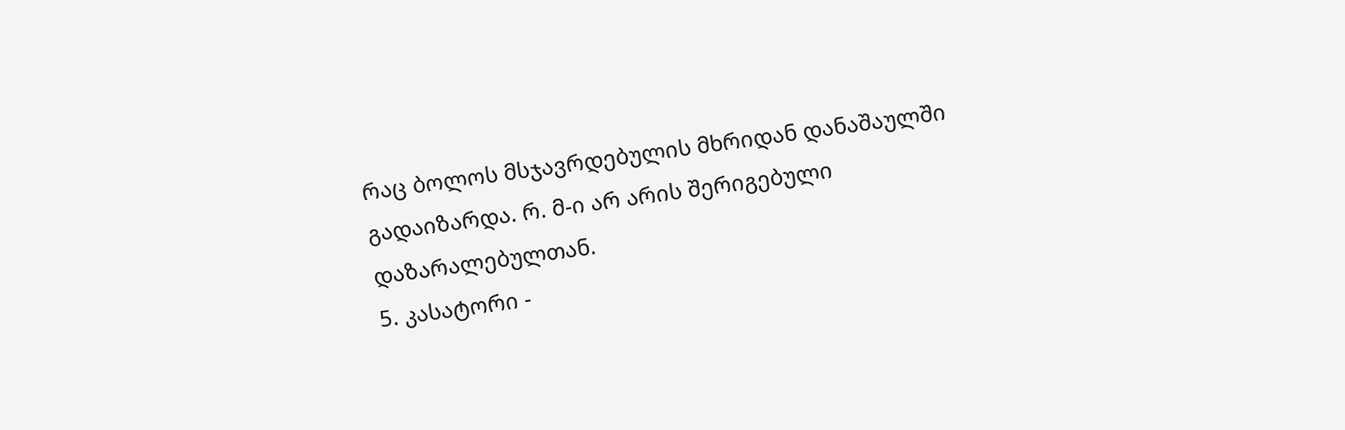რაც ბოლოს მსჯავრდებულის მხრიდან დანაშაულში გადაიზარდა. რ. მ-ი არ არის შერიგებული დაზარალებულთან.
5. კასატორი -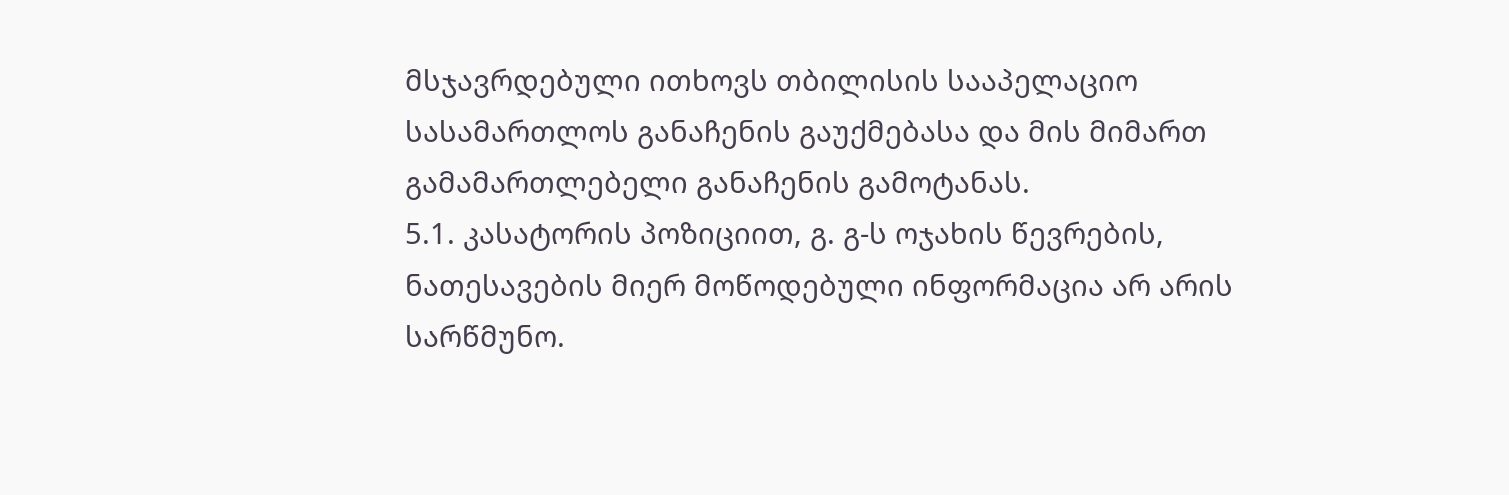მსჯავრდებული ითხოვს თბილისის სააპელაციო სასამართლოს განაჩენის გაუქმებასა და მის მიმართ გამამართლებელი განაჩენის გამოტანას.
5.1. კასატორის პოზიციით, გ. გ-ს ოჯახის წევრების, ნათესავების მიერ მოწოდებული ინფორმაცია არ არის სარწმუნო.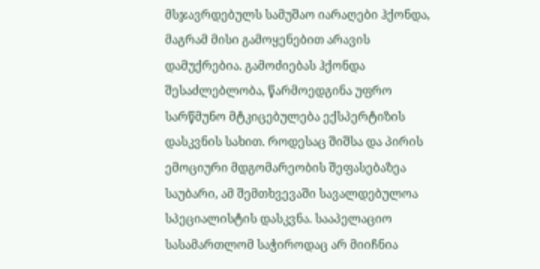მსჯავრდებულს სამუშაო იარაღები ჰქონდა, მაგრამ მისი გამოყენებით არავის დამუქრებია. გამოძიებას ჰქონდა შესაძლებლობა, წარმოედგინა უფრო სარწმუნო მტკიცებულება ექსპერტიზის დასკვნის სახით. როდესაც შიშსა და პირის ემოციური მდგომარეობის შეფასებაზეა საუბარი, ამ შემთხვევაში სავალდებულოა სპეციალისტის დასკვნა. სააპელაციო სასამართლომ საჭიროდაც არ მიიჩნია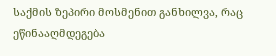საქმის ზეპირი მოსმენით განხილვა, რაც ეწინააღმდეგება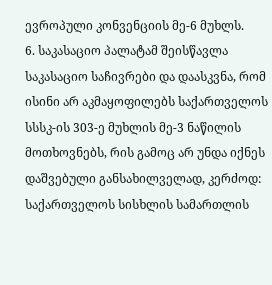ევროპული კონვენციის მე-6 მუხლს.
6. საკასაციო პალატამ შეისწავლა საკასაციო საჩივრები და დაასკვნა, რომ ისინი არ აკმაყოფილებს საქართველოს სსსკ-ის 303-ე მუხლის მე-3 ნაწილის მოთხოვნებს, რის გამოც არ უნდა იქნეს დაშვებული განსახილველად, კერძოდ: საქართველოს სისხლის სამართლის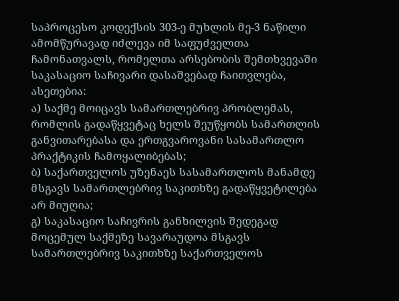საპროცესო კოდექსის 303-ე მუხლის მე-3 ნაწილი ამომწურავად იძლევა იმ საფუძველთა ჩამონათვალს, რომელთა არსებობის შემთხვევაში საკასაციო საჩივარი დასაშვებად ჩაითვლება, ასეთებია:
ა) საქმე მოიცავს სამართლებრივ პრობლემას, რომლის გადაწყვეტაც ხელს შეუწყობს სამართლის განვითარებასა და ერთგვაროვანი სასამართლო პრაქტიკის ჩამოყალიბებას;
ბ) საქართველოს უზენაეს სასამართლოს მანამდე მსგავს სამართლებრივ საკითხზე გადაწყვეტილება არ მიუღია;
გ) საკასაციო საჩივრის განხილვის შედეგად მოცემულ საქმეზე სავარაუდოა მსგავს სამართლებრივ საკითხზე საქართველოს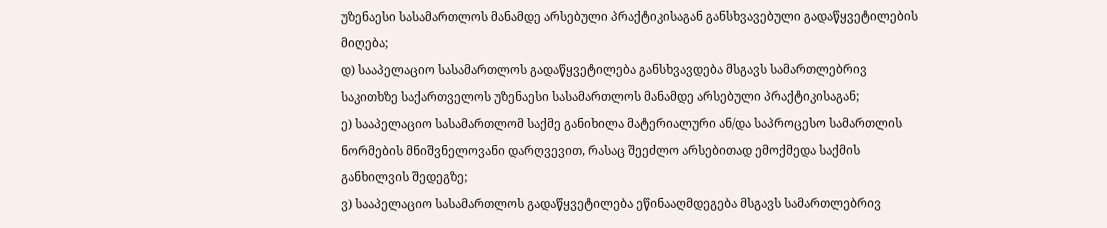უზენაესი სასამართლოს მანამდე არსებული პრაქტიკისაგან განსხვავებული გადაწყვეტილების მიღება;
დ) სააპელაციო სასამართლოს გადაწყვეტილება განსხვავდება მსგავს სამართლებრივ საკითხზე საქართველოს უზენაესი სასამართლოს მანამდე არსებული პრაქტიკისაგან;
ე) სააპელაციო სასამართლომ საქმე განიხილა მატერიალური ან/და საპროცესო სამართლის ნორმების მნიშვნელოვანი დარღვევით, რასაც შეეძლო არსებითად ემოქმედა საქმის განხილვის შედეგზე;
ვ) სააპელაციო სასამართლოს გადაწყვეტილება ეწინააღმდეგება მსგავს სამართლებრივ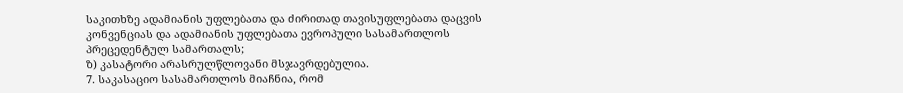საკითხზე ადამიანის უფლებათა და ძირითად თავისუფლებათა დაცვის კონვენციას და ადამიანის უფლებათა ევროპული სასამართლოს პრეცედენტულ სამართალს;
ზ) კასატორი არასრულწლოვანი მსჯავრდებულია.
7. საკასაციო სასამართლოს მიაჩნია, რომ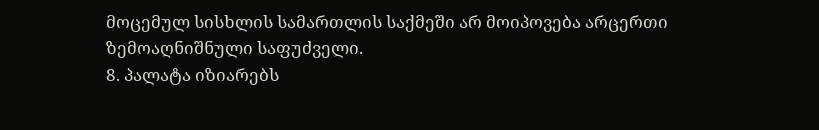მოცემულ სისხლის სამართლის საქმეში არ მოიპოვება არცერთი ზემოაღნიშნული საფუძველი.
8. პალატა იზიარებს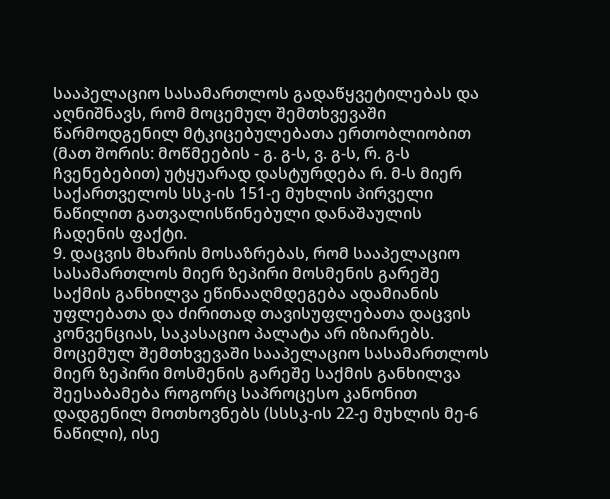სააპელაციო სასამართლოს გადაწყვეტილებას და აღნიშნავს, რომ მოცემულ შემთხვევაში წარმოდგენილ მტკიცებულებათა ერთობლიობით (მათ შორის: მოწმეების - გ. გ-ს, ვ. გ-ს, რ. გ-ს ჩვენებებით) უტყუარად დასტურდება რ. მ-ს მიერ საქართველოს სსკ-ის 151-ე მუხლის პირველი ნაწილით გათვალისწინებული დანაშაულის ჩადენის ფაქტი.
9. დაცვის მხარის მოსაზრებას, რომ სააპელაციო სასამართლოს მიერ ზეპირი მოსმენის გარეშე საქმის განხილვა ეწინააღმდეგება ადამიანის უფლებათა და ძირითად თავისუფლებათა დაცვის კონვენციას, საკასაციო პალატა არ იზიარებს. მოცემულ შემთხვევაში სააპელაციო სასამართლოს მიერ ზეპირი მოსმენის გარეშე საქმის განხილვა შეესაბამება როგორც საპროცესო კანონით დადგენილ მოთხოვნებს (სსსკ-ის 22-ე მუხლის მე-6 ნაწილი), ისე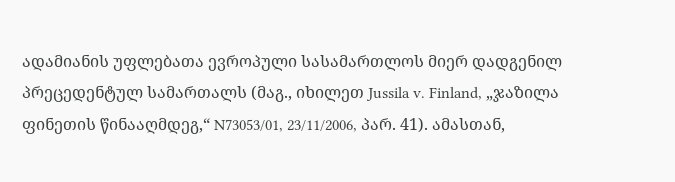ადამიანის უფლებათა ევროპული სასამართლოს მიერ დადგენილ პრეცედენტულ სამართალს (მაგ., იხილეთ Jussila v. Finland, „ჯაზილა ფინეთის წინააღმდეგ,“ N73053/01, 23/11/2006, პარ. 41). ამასთან,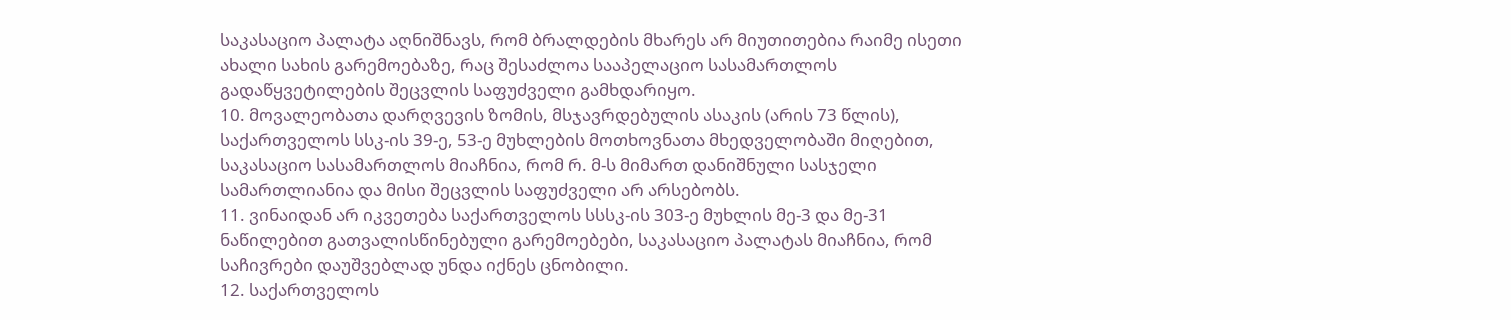საკასაციო პალატა აღნიშნავს, რომ ბრალდების მხარეს არ მიუთითებია რაიმე ისეთი ახალი სახის გარემოებაზე, რაც შესაძლოა სააპელაციო სასამართლოს გადაწყვეტილების შეცვლის საფუძველი გამხდარიყო.
10. მოვალეობათა დარღვევის ზომის, მსჯავრდებულის ასაკის (არის 73 წლის), საქართველოს სსკ-ის 39-ე, 53-ე მუხლების მოთხოვნათა მხედველობაში მიღებით, საკასაციო სასამართლოს მიაჩნია, რომ რ. მ-ს მიმართ დანიშნული სასჯელი სამართლიანია და მისი შეცვლის საფუძველი არ არსებობს.
11. ვინაიდან არ იკვეთება საქართველოს სსსკ-ის 303-ე მუხლის მე-3 და მე-31 ნაწილებით გათვალისწინებული გარემოებები, საკასაციო პალატას მიაჩნია, რომ საჩივრები დაუშვებლად უნდა იქნეს ცნობილი.
12. საქართველოს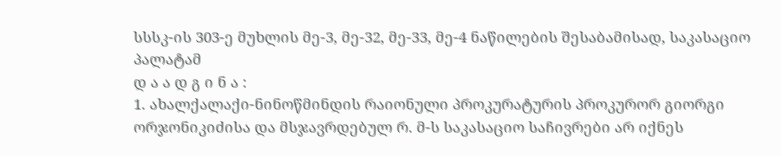სსსკ-ის 303-ე მუხლის მე-3, მე-32, მე-33, მე-4 ნაწილების შესაბამისად, საკასაციო პალატამ
დ ა ა დ გ ი ნ ა :
1. ახალქალაქი-ნინოწმინდის რაიონული პროკურატურის პროკურორ გიორგი ორჯონიკიძისა და მსჯავრდებულ რ. მ-ს საკასაციო საჩივრები არ იქნეს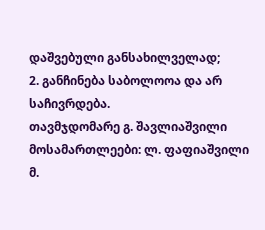დაშვებული განსახილველად;
2. განჩინება საბოლოოა და არ საჩივრდება.
თავმჯდომარე გ. შავლიაშვილი
მოსამართლეები: ლ. ფაფიაშვილი
მ.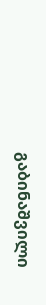გაბინაშვილი